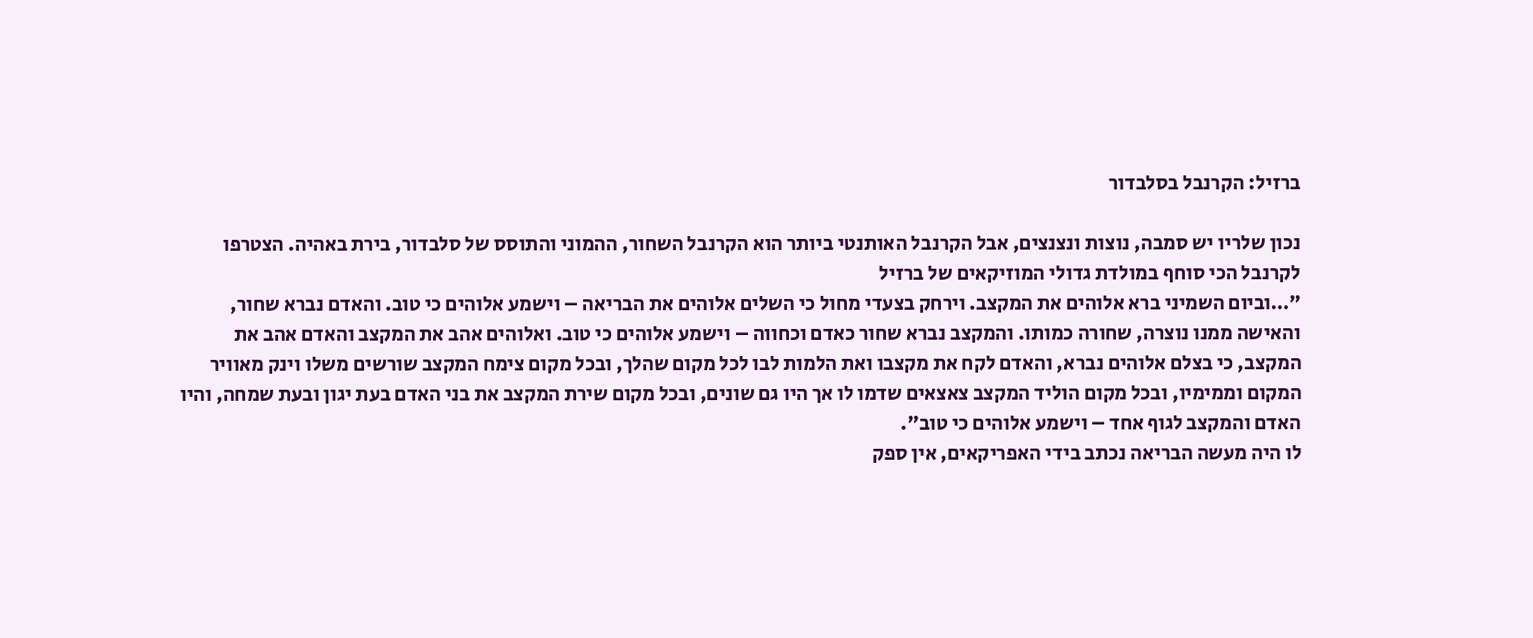ברזיל: הקרנבל בסלבדור

נכון שלריו יש סמבה, נוצות ונצנצים, אבל הקרנבל האותנטי ביותר הוא הקרנבל השחור, ההמוני והתוסס של סלבדור, בירת באהיה. הצטרפו לקרנבל הכי סוחף במולדת גדולי המוזיקאים של ברזיל
"…וביום השמיני ברא אלוהים את המקצב. וירחק בצעדי מחול כי השלים אלוהים את הבריאה – וישמע אלוהים כי טוב. והאדם נברא שחור, והאישה ממנו נוצרה, שחורה כמותו. והמקצב נברא שחור כאדם וכחווה – וישמע אלוהים כי טוב. ואלוהים אהב את המקצב והאדם אהב את המקצב, כי בצלם אלוהים נברא, והאדם לקח את מקצבו ואת הלמות לבו לכל מקום שהלך, ובכל מקום צימח המקצב שורשים משלו וינק מאוויר המקום וממימיו, ובכל מקום הוליד המקצב צאצאים שדמו לו אך היו גם שונים, ובכל מקום שירת המקצב את בני האדם בעת יגון ובעת שמחה, והיו האדם והמקצב לגוף אחד – וישמע אלוהים כי טוב".
לו היה מעשה הבריאה נכתב בידי האפריקאים, אין ספק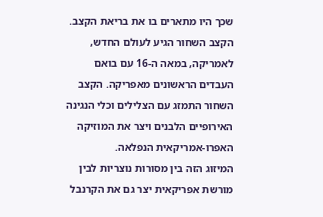שכך היו מתארים בו את בריאת הקצב. הקצב השחור הגיע לעולם החדש, לאמריקה, במאה ה-16 עם בואם העבדים הראשונים מאפריקה. הקצב השחור התמזג עם הצלילים וכלי הנגינה האירופיים הלבנים ויצר את המוזיקה האפרו-אמריקאית הנפלאה.
המיזוג הזה בין מסורות נוצריות לבין מורשת אפריקאית יצר גם את הקרנבל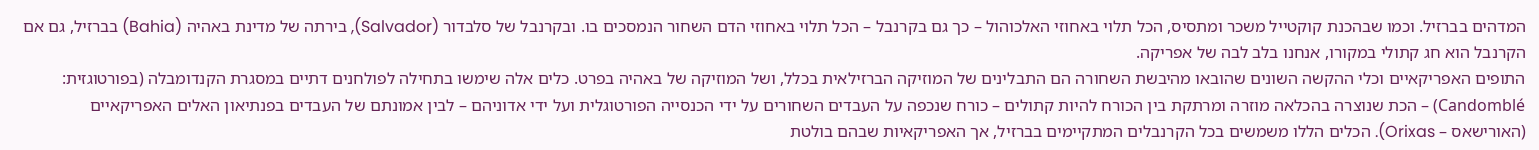המדהים בברזיל. וכמו שבהכנת קוקטייל משכר ומתסיס, הכל תלוי באחוזי האלכוהול – כך גם בקרנבל – הכל תלוי באחוזי הדם השחור הנמסכים בו. ובקרנבל של סלבדור (Salvador), בירתה של מדינת באהיה (Bahia) בברזיל, גם אם הקרנבל הוא חג קתולי במקורו, אנחנו בלב לבה של אפריקה.
התופים האפריקאיים וכלי ההקשה השונים שהובאו מהיבשת השחורה הם התבלינים של המוזיקה הברזילאית בכלל, ושל המוזיקה של באהיה בפרט. כלים אלה שימשו בתחילה לפולחנים דתיים במסגרת הקנדומבלה (בפורטוגזית: Candomblé) – הכת שנוצרה בהכלאה מוזרה ומרתקת בין הכורח להיות קתולים – כורח שנכפה על העבדים השחורים על ידי הכנסייה הפורטוגלית ועל ידי אדוניהם – לבין אמונתם של העבדים בפנתיאון האלים האפריקאיים (האורישאס – Orixas). הכלים הללו משמשים בכל הקרנבלים המתקיימים בברזיל, אך האפריקאיות שבהם בולטת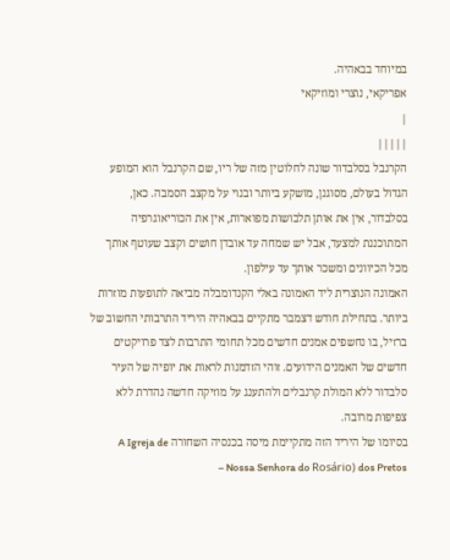במיוחד בבאהיה.
אפריקאי, נוצרי ומוזיקאי
|
|||||
הקרנבל בסלבדור שונה לחלוטין מזה של ריו, שם הקרנבל הוא המופע הגדול בעולם, מסוגנן, מושקע ביותר ובנוי על מקצב הסמבה. כאן, בסלבדור, אין את אותן תלבושות מפוארות, אין את הכוריאוגרפיה המתוכננת למצעד, אבל יש שמחה עד אובדן חושים וקצב שעוטף אותך מכל הכיוונים ומשכר אותך עד עילפון.
האמונה הנוצרית ליד האמונה באלי הקנדומבלה מביאה לתופעות מוזרות ביותר. בתחילת חודש דצמבר מתקיים בבאהיה היריד התרבותי החשוב של ברזיל, בו נחשפים אמנים חדשים מכל תחומי התרבות לצד פרויקטים חדשים של האמנים הידועים. זוהי הזדמנות לראות את יופיה של העיר סלבדור ללא המולת קרנבלים ולהתענג על מוזיקה חדשה נהדרת ללא צפיפות מרובה.
בסיומו של היריד הזה מתקיימת מיסה בכנסיה השחורה A Igreja de Nossa Senhora do Rosário) dos Pretos –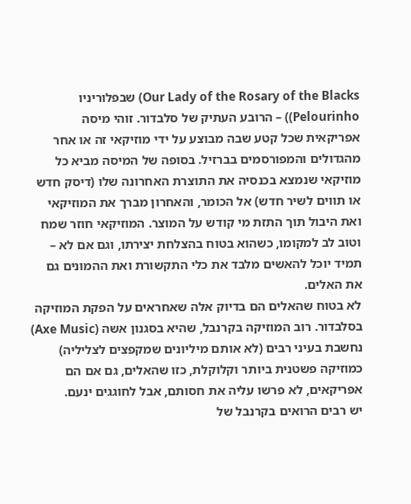Our Lady of the Rosary of the Blacks) שבפלוריניו Pelourinho)) – הרובע העתיק של סלבדור. זוהי מיסה אפריקאית שכל קטע שבה מבוצע על ידי מוזיקאי זה או אחר מהגדולים והמפורסמים בברזיל. בסופה של המיסה מביא כל מוזיקאי שנמצא בכנסיה את התוצרת האחרונה שלו (דיסק חדש או תווים לשיר חדש) אל הכומר, והאחרון מברך את המוזיקאי ואת היבול תוך התזת מי קודש על המוצר. המוזיקאי חוזר שמח וטוב לב למקומו, כשהוא בטוח בהצלחת יצירתו, וגם אם לא – תמיד יוכל להאשים מלבד את כלי התקשורת ואת ההמונים גם את האלים.
לא בטוח שהאלים הם בדיוק אלה שאחראים על הפקת המוזיקה בסלבדור. רוב המוזיקה בקרנבל, שהיא בסגנון אשה (Axe Music) נחשבת בעיני רבים (לא אותם מיליונים שמקפצים לצליליה) כמוזיקה פשטנית ביותר וקלוקלת, כזו שהאלים, גם אם הם אפריקאים, לא פרשו עליה את חסותם, אבל לחוגגים ינעם.
יש רבים הרואים בקרנבל של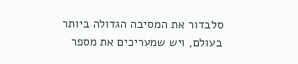סלבדור את המסיבה הגדולה ביותר בעולם, ויש שמעריכים את מספר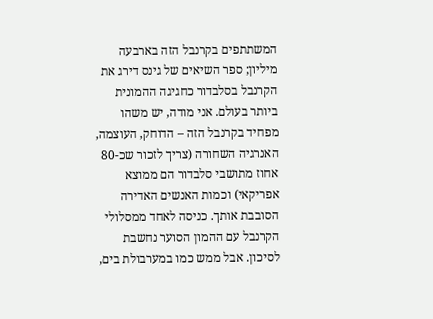המשתתפים בקרנבל הזה בארבעה מיליון; ספר השיאים של גינס דירג את הקרנבל בסלבדור כחגיגה ההמונית ביותר בעולם. אני מודה, יש משהו מפחיד בקרנבל הזה – הדוחק, העוצמה, האנרגיה השחורה (צריך לזכור שכ-80 אחוז מתושבי סלבדור הם ממוצא אפריקאי) וכמות האנשים האדירה הסובבת אותך. כניסה לאחד ממסלולי הקרנבל עם ההמון הסוער נחשבת לסיכון. אבל ממש כמו במערבולת בים,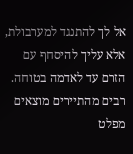אל לך להתנגד למערבולת, אלא עליך להיסחף עם הזרם עד לאדמה בטוחה. רבים מהתיירים מוצאים מפלט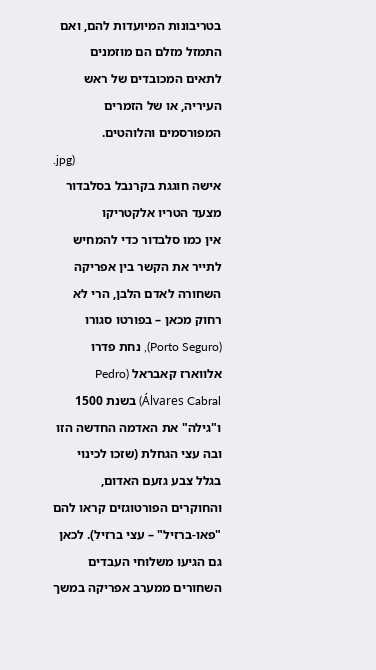בטריבונות המיועדות להם, ואם התמזל מזלם הם מוזמנים לתאים המכובדים של ראש העיריה, או של הזמרים המפורסמים והלוהטים.
.jpg)
אישה חוגגת בקרנבל בסלבדור
מצעד הטריו אלקטריקו
אין כמו סלבדור כדי להמחיש לתייר את הקשר בין אפריקה השחורה לאדם הלבן, הרי לא רחוק מכאן – בפורטו סגורו (Porto Seguro), נחת פדרו אלווארז קאבראל (Pedro Álvares Cabral) בשנת 1500 ו"גילה" את האדמה החדשה הזו ובה עצי הגחלת (שזכו לכינוי בגלל צבע גזעם האדום, והחוקרים הפורטוגזים קראו להם "פאו-ברזיל" – עצי ברזיל). לכאן גם הגיעו משלוחי העבדים השחורים ממערב אפריקה במשך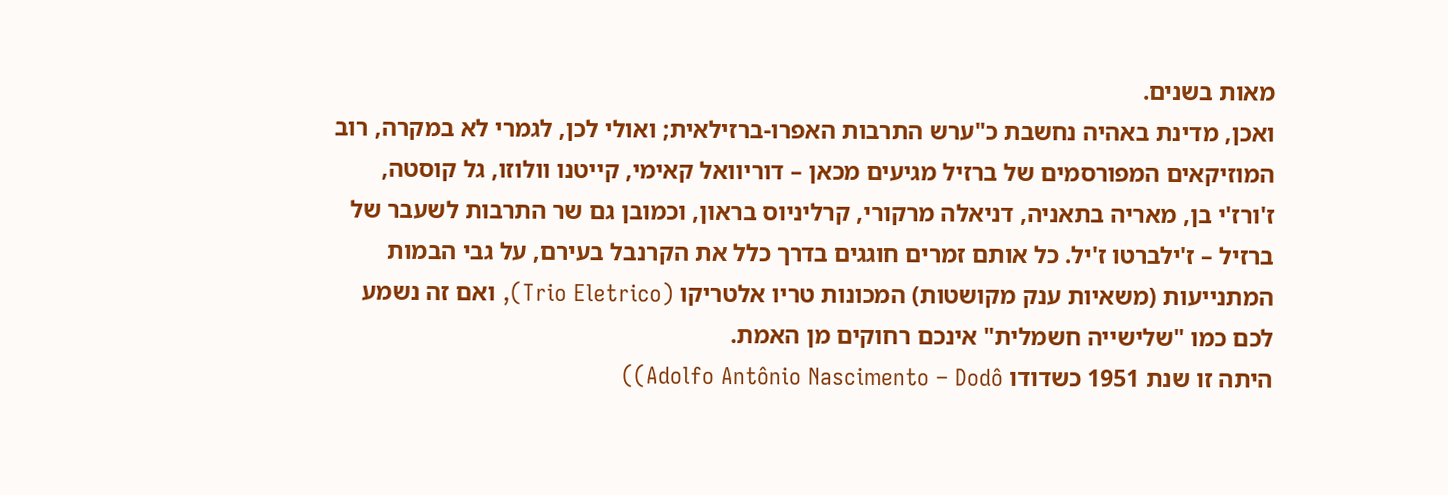מאות בשנים.
ואכן, מדינת באהיה נחשבת כ"ערש התרבות האפרו-ברזילאית; ואולי לכן, לגמרי לא במקרה, רוב המוזיקאים המפורסמים של ברזיל מגיעים מכאן – דוריוואל קאימי, קייטנו וולוזו, גל קוסטה, ז'ורז'י בן, מאריה בתאניה, דניאלה מרקורי, קרליניוס בראון, וכמובן גם שר התרבות לשעבר של ברזיל – ז'ילברטו ז'יל. כל אותם זמרים חוגגים בדרך כלל את הקרנבל בעירם, על גבי הבמות המתנייעות (משאיות ענק מקושטות) המכונות טריו אלטריקו (Trio Eletrico), ואם זה נשמע לכם כמו "שלישייה חשמלית" אינכם רחוקים מן האמת.
היתה זו שנת 1951 כשדודו Adolfo Antônio Nascimento – Dodô))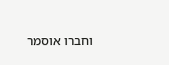וחברו אוסמר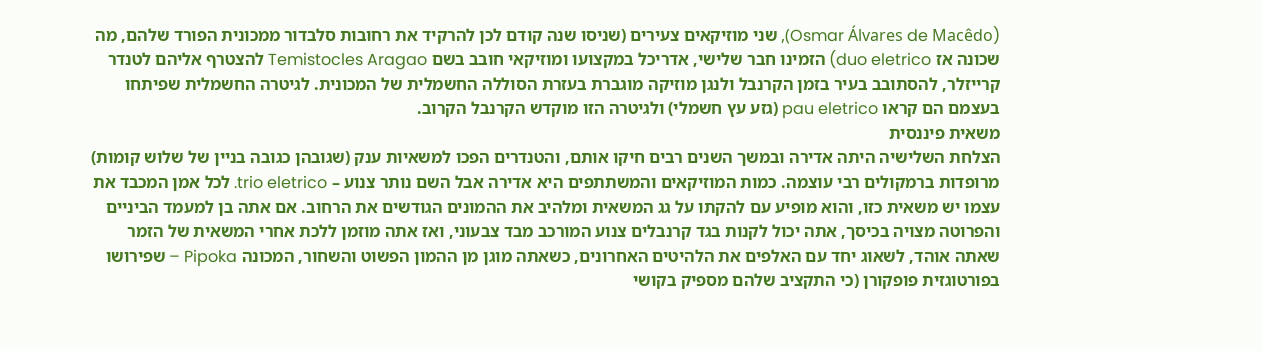(Osmar Álvares de Macêdo), שני מוזיקאים צעירים (שניסו שנה קודם לכן להרקיד את רחובות סלבדור ממכונית הפורד שלהם, מה שכונה אז duo eletrico) הזמינו חבר שלישי, אדריכל במקצועו ומוזיקאי חובב בשם Temistocles Aragao להצטרף אליהם לטנדר קרייזלר, להסתובב בעיר בזמן הקרנבל ולנגן מוזיקה מוגברת בעזרת הסוללה החשמלית של המכונית. לגיטרה החשמלית שפיתחו בעצמם הם קראו pau eletrico (גזע עץ חשמלי) ולגיטרה הזו מוקדש הקרנבל הקרוב.
משאית פיננסית
הצלחת השלישיה היתה אדירה ובמשך השנים רבים חיקו אותם, והטנדרים הפכו למשאיות ענק (שגובהן כגובה בניין של שלוש קומות) מרופדות ברמקולים רבי עוצמה. כמות המוזיקאים והמשתתפים היא אדירה אבל השם נותר צנוע – trio eletrico. לכל אמן המכבד את עצמו יש משאית כזו, והוא מופיע עם להקתו על גג המשאית ומלהיב את ההמונים הגודשים את הרחוב. אם אתה בן למעמד הביניים והפרוטה מצויה בכיסך, אתה יכול לקנות בגד קרנבלים צנוע המורכב מבד צבעוני, ואז אתה מוזמן ללכת אחרי המשאית של הזמר שאתה אוהד, לשאוג יחד עם האלפים את הלהיטים האחרונים, כשאתה מוגן מן ההמון הפשוט והשחור, המכונה Pipoka – שפירושו בפורטוגזית פופקורן (כי התקציב שלהם מספיק בקושי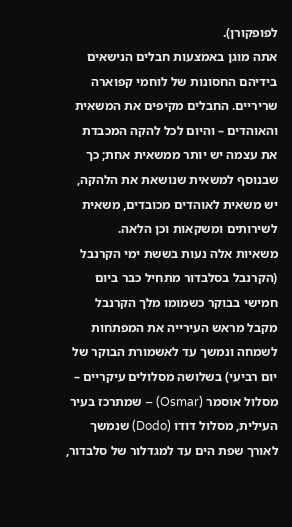לפופקורן).
אתה מוגן באמצעות חבלים הנישאים בידיהם החסונות של לוחמי קפוארה שריריים. החבלים מקיפים את המשאית והאוהדים – והיום לכל להקה המכבדת את עצמה יש יותר ממשאית אחת; כך שבנוסף למשאית שנושאת את הלהקה, יש משאית לאוהדים מכובדים, משאית לשירותים ומשקאות וכן הלאה.
משאיות אלה נעות בששת ימי הקרנבל (הקרנבל בסלבדור מתחיל כבר ביום חמישי בבוקר כשמומו מלך הקרנבל מקבל מראש העירייה את המפתחות לשמחה ונמשך עד לאשמורת הבוקר של יום רביעי) בשלושה מסלולים עיקריים – מסלול אוסמר (Osmar) – שמתרכז בעיר העילית, מסלול דודו (Dodo) שנמשך לאורך שפת הים עד למגדלור של סלבדור,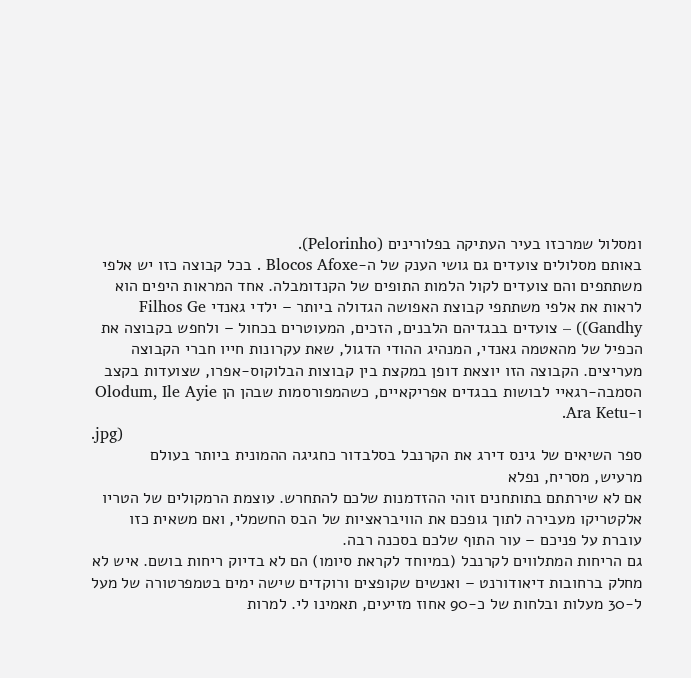ומסלול שמרכזו בעיר העתיקה בפלורינים (Pelorinho).
באותם מסלולים צועדים גם גושי הענק של ה-Blocos Afoxe . בכל קבוצה כזו יש אלפי משתתפים והם צועדים לקול הלמות התופים של הקנדומבלה. אחד המראות היפים הוא לראות את אלפי משתתפי קבוצת האפושה הגדולה ביותר – ילדי גאנדי Filhos Ge Gandhy)) – צועדים בבגדיהם הלבנים, הזכים, המעוטרים בכחול – ולחפש בקבוצה את הכפיל של מהאטמה גאנדי, המנהיג ההודי הדגול, שאת עקרונות חייו חברי הקבוצה מעריצים. הקבוצה הזו יוצאת דופן במקצת בין קבוצות הבלוקוס-אפרו, שצועדות בקצב הסמבה-רגאיי לבושות בבגדים אפריקאיים, כשהמפורסמות שבהן הן Olodum, Ile Ayie ו-Ara Ketu.
.jpg)
ספר השיאים של גינס דירג את הקרנבל בסלבדור כחגיגה ההמונית ביותר בעולם
מרעיש, מסריח, נפלא
אם לא שירתתם בתותחנים זוהי ההזדמנות שלכם להתחרש. עוצמת הרמקולים של הטריו אלקטריקו מעבירה לתוך גופכם את הוויבראציות של הבס החשמלי, ואם משאית כזו עוברת על פניכם – עור התוף שלכם בסכנה רבה.
גם הריחות המתלווים לקרנבל (במיוחד לקראת סיומו) הם לא בדיוק ריחות בושם. איש לא מחלק ברחובות דיאודורנט – ואנשים שקופצים ורוקדים שישה ימים בטמפרטורה של מעל ל-30 מעלות ובלחות של כ-90 אחוז מזיעים, תאמינו לי. למרות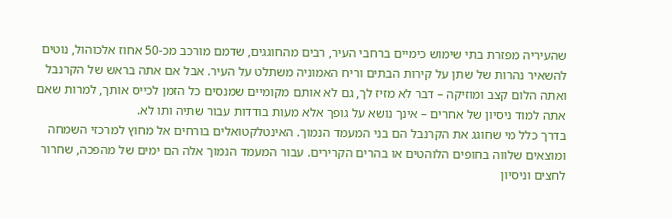שהעיריה מפזרת בתי שימוש כימיים ברחבי העיר, רבים מהחוגגים, שדמם מורכב מכ-50 אחוז אלכוהול, נוטים להשאיר נהרות של שתן על קירות הבתים וריח האמוניה משתלט על העיר. אבל אם אתה בראש של הקרנבל ואתה הלום קצב ומוזיקה – דבר לא מזיז לך, גם לא אותם מקומיים שמנסים כל הזמן לכייס אותך, למרות שאם אתה למוד ניסיון של אחרים – אינך נושא על גופך אלא מעות בודדות עבור שתיה ותו לא.
בדרך כלל מי שחוגג את הקרנבל הם בני המעמד הנמוך. האינטלקטואלים בורחים אל מחוץ למרכזי השמחה ומוצאים שלווה בחופים הלוהטים או בהרים הקרירים. עבור המעמד הנמוך אלה הם ימים של מהפכה, שחרור לחצים וניסיון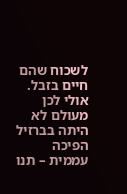לשכוח שהם חיים בזבל. אולי לכן מעולם לא היתה בברזיל הפיכה עממית – תנו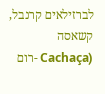לברזילאים קרנבל, קשאסה (Cachaça -רום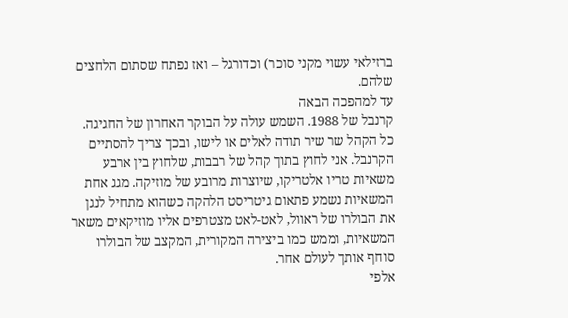ברזילאי עשוי מקני סוכר) וכדורגל – ואז נפתח שסתום הלחצים שלהם.
עד למהפכה הבאה
קרנבל של 1988. השמש עולה על הבוקר האחרון של החגיגה. כל הקהל שר שיר תודה לאלים או לישו, ובכך צריך להסתיים הקרנבל. אני לחוץ בתוך קהל של רבבות, שלחוץ בין ארבע משאיות טריו אלטריקו, שיוצרות מרובע של מוזיקה. מגג אחת המשאיות נשמע פתאום גיטריסט הלהקה כשהוא מתחיל לנגן את הבולרו של ראוול, לאט-לאט מצטרפים אליו מוזיקאים משאר המשאיות, וממש כמו ביצירה המקורית, המקצב של הבולרו סוחף אותך לעולם אחר.
אלפי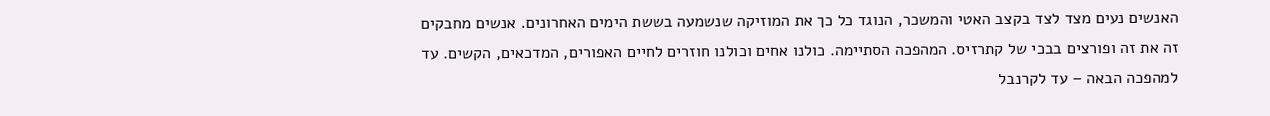האנשים נעים מצד לצד בקצב האטי והמשכר, הנוגד כל כך את המוזיקה שנשמעה בששת הימים האחרונים. אנשים מחבקים זה את זה ופורצים בבכי של קתרזיס. המהפכה הסתיימה. כולנו אחים וכולנו חוזרים לחיים האפורים, המדכאים, הקשים. עד למהפכה הבאה – עד לקרנבל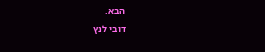הבא.
דובי לנץ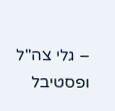– גלי צה"ל ופסטיבל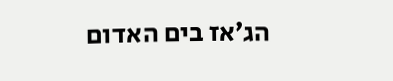הג׳אז בים האדום